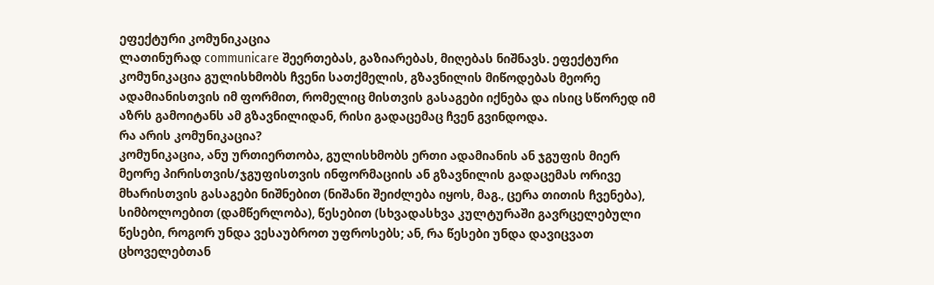ეფექტური კომუნიკაცია
ლათინურად communicare შეერთებას, გაზიარებას, მიღებას ნიშნავს. ეფექტური კომუნიკაცია გულისხმობს ჩვენი სათქმელის, გზავნილის მიწოდებას მეორე ადამიანისთვის იმ ფორმით, რომელიც მისთვის გასაგები იქნება და ისიც სწორედ იმ აზრს გამოიტანს ამ გზავნილიდან, რისი გადაცემაც ჩვენ გვინდოდა.
რა არის კომუნიკაცია?
კომუნიკაცია, ანუ ურთიერთობა, გულისხმობს ერთი ადამიანის ან ჯგუფის მიერ მეორე პირისთვის/ჯგუფისთვის ინფორმაციის ან გზავნილის გადაცემას ორივე მხარისთვის გასაგები ნიშნებით (ნიშანი შეიძლება იყოს, მაგ., ცერა თითის ჩვენება), სიმბოლოებით (დამწერლობა), წესებით (სხვადასხვა კულტურაში გავრცელებული წესები, როგორ უნდა ვესაუბროთ უფროსებს; ან, რა წესები უნდა დავიცვათ ცხოველებთან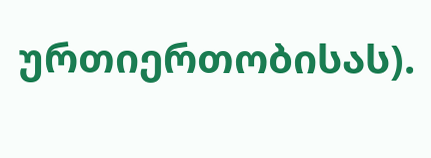ურთიერთობისას).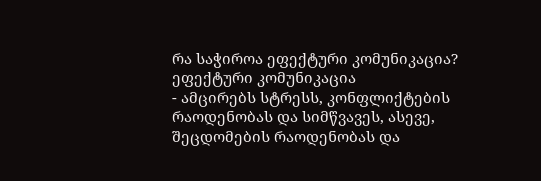რა საჭიროა ეფექტური კომუნიკაცია?
ეფექტური კომუნიკაცია
- ამცირებს სტრესს, კონფლიქტების რაოდენობას და სიმწვავეს, ასევე, შეცდომების რაოდენობას და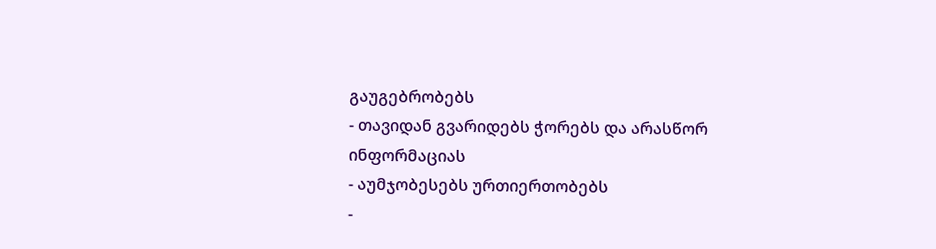გაუგებრობებს
- თავიდან გვარიდებს ჭორებს და არასწორ ინფორმაციას
- აუმჯობესებს ურთიერთობებს
-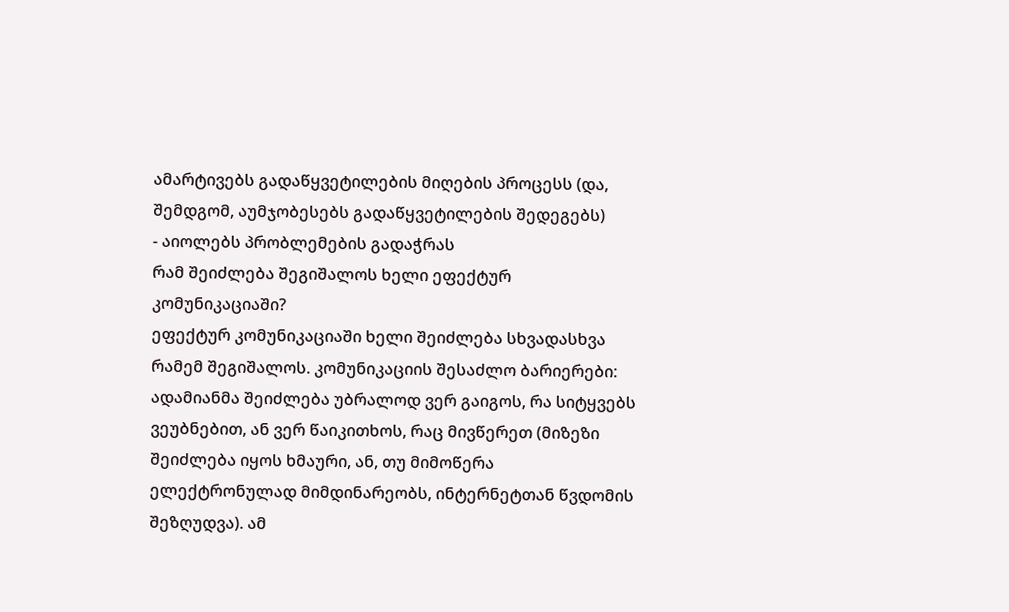ამარტივებს გადაწყვეტილების მიღების პროცესს (და, შემდგომ, აუმჯობესებს გადაწყვეტილების შედეგებს)
- აიოლებს პრობლემების გადაჭრას
რამ შეიძლება შეგიშალოს ხელი ეფექტურ კომუნიკაციაში?
ეფექტურ კომუნიკაციაში ხელი შეიძლება სხვადასხვა რამემ შეგიშალოს. კომუნიკაციის შესაძლო ბარიერები:
ადამიანმა შეიძლება უბრალოდ ვერ გაიგოს, რა სიტყვებს ვეუბნებით, ან ვერ წაიკითხოს, რაც მივწერეთ (მიზეზი შეიძლება იყოს ხმაური, ან, თუ მიმოწერა ელექტრონულად მიმდინარეობს, ინტერნეტთან წვდომის შეზღუდვა). ამ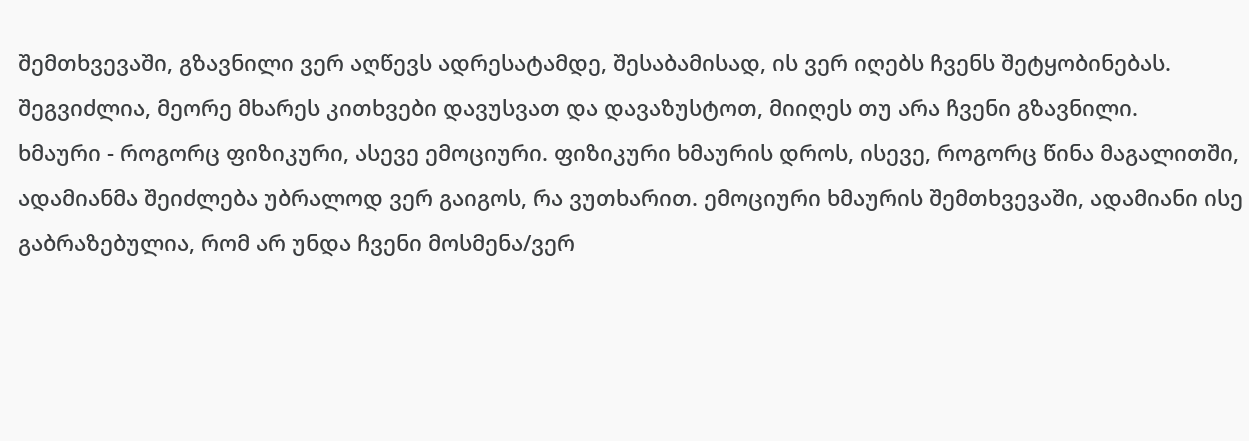შემთხვევაში, გზავნილი ვერ აღწევს ადრესატამდე, შესაბამისად, ის ვერ იღებს ჩვენს შეტყობინებას. შეგვიძლია, მეორე მხარეს კითხვები დავუსვათ და დავაზუსტოთ, მიიღეს თუ არა ჩვენი გზავნილი.
ხმაური - როგორც ფიზიკური, ასევე ემოციური. ფიზიკური ხმაურის დროს, ისევე, როგორც წინა მაგალითში, ადამიანმა შეიძლება უბრალოდ ვერ გაიგოს, რა ვუთხარით. ემოციური ხმაურის შემთხვევაში, ადამიანი ისე გაბრაზებულია, რომ არ უნდა ჩვენი მოსმენა/ვერ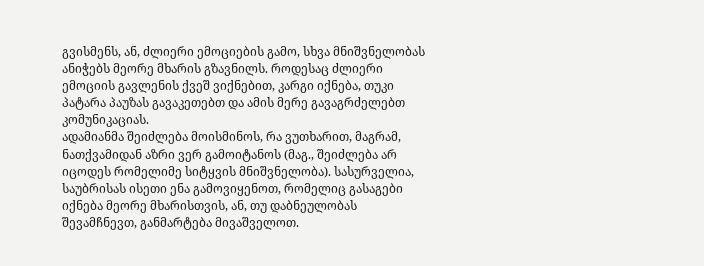გვისმენს, ან, ძლიერი ემოციების გამო, სხვა მნიშვნელობას ანიჭებს მეორე მხარის გზავნილს. როდესაც ძლიერი ემოციის გავლენის ქვეშ ვიქნებით, კარგი იქნება, თუკი პატარა პაუზას გავაკეთებთ და ამის მერე გავაგრძელებთ კომუნიკაციას.
ადამიანმა შეიძლება მოისმინოს, რა ვუთხარით, მაგრამ, ნათქვამიდან აზრი ვერ გამოიტანოს (მაგ., შეიძლება არ იცოდეს რომელიმე სიტყვის მნიშვნელობა). სასურველია, საუბრისას ისეთი ენა გამოვიყენოთ, რომელიც გასაგები იქნება მეორე მხარისთვის, ან, თუ დაბნეულობას შევამჩნევთ, განმარტება მივაშველოთ.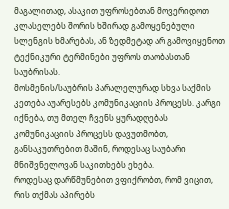მაგალითად, ასაკით უფროსებთან მოვერიდოთ კლასელებს შორის ხშირად გამოყენებული სლენგის ხმარებას, ან ზედმეტად არ გამოვიყენოთ ტექნიკური ტერმინები უფროს თაობასთან საუბრისას.
მოსმენის/საუბრის პარალელურად სხვა საქმის კეთება აუარესებს კომუნიკაციის პროცესს. კარგი იქნება, თუ მთელ ჩვენს ყურადღებას კომუნიკაციის პროცესს დავუთმობთ, განსაკუთრებით მაშინ, როდესაც საუბარი მნიშვნელოვან საკითხებს ეხება.
როდესაც დარწმუნებით ვფიქრობთ, რომ ვიცით, რის თქმას აპირებს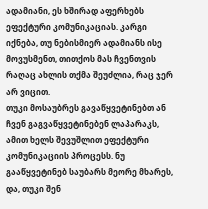ადამიანი, ეს ხშირად აფერხებს ეფექტური კომუნიკაციას. კარგი იქნება, თუ ნებისმიერ ადამიანს ისე მოვუსმენთ, თითქოს მას ჩვენთვის რაღაც ახლის თქმა შეუძლია, რაც ჯერ არ ვიცით.
თუკი მოსაუბრეს გავაწყვეტინებთ ან ჩვენ გაგვაწყვეტინებენ ლაპარაკს, ამით ხელს შევუშლით ეფექტური კომუნიკაციის პროცესს. ნუ გააწყვეტინებ საუბარს მეორე მხარეს, და, თუკი შენ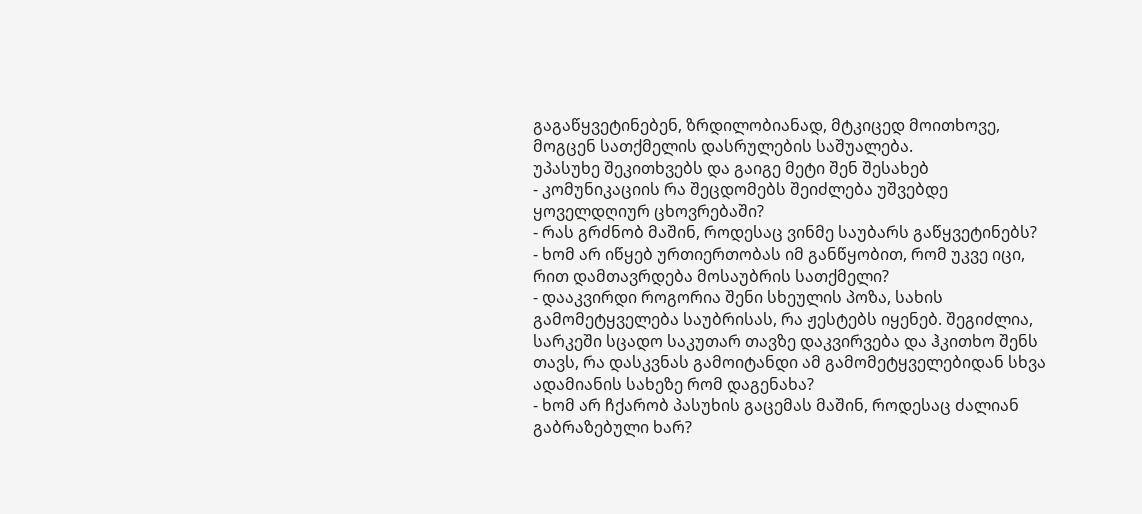გაგაწყვეტინებენ, ზრდილობიანად, მტკიცედ მოითხოვე, მოგცენ სათქმელის დასრულების საშუალება.
უპასუხე შეკითხვებს და გაიგე მეტი შენ შესახებ
- კომუნიკაციის რა შეცდომებს შეიძლება უშვებდე ყოველდღიურ ცხოვრებაში?
- რას გრძნობ მაშინ, როდესაც ვინმე საუბარს გაწყვეტინებს?
- ხომ არ იწყებ ურთიერთობას იმ განწყობით, რომ უკვე იცი, რით დამთავრდება მოსაუბრის სათქმელი?
- დააკვირდი როგორია შენი სხეულის პოზა, სახის გამომეტყველება საუბრისას, რა ჟესტებს იყენებ. შეგიძლია, სარკეში სცადო საკუთარ თავზე დაკვირვება და ჰკითხო შენს თავს, რა დასკვნას გამოიტანდი ამ გამომეტყველებიდან სხვა ადამიანის სახეზე რომ დაგენახა?
- ხომ არ ჩქარობ პასუხის გაცემას მაშინ, როდესაც ძალიან გაბრაზებული ხარ?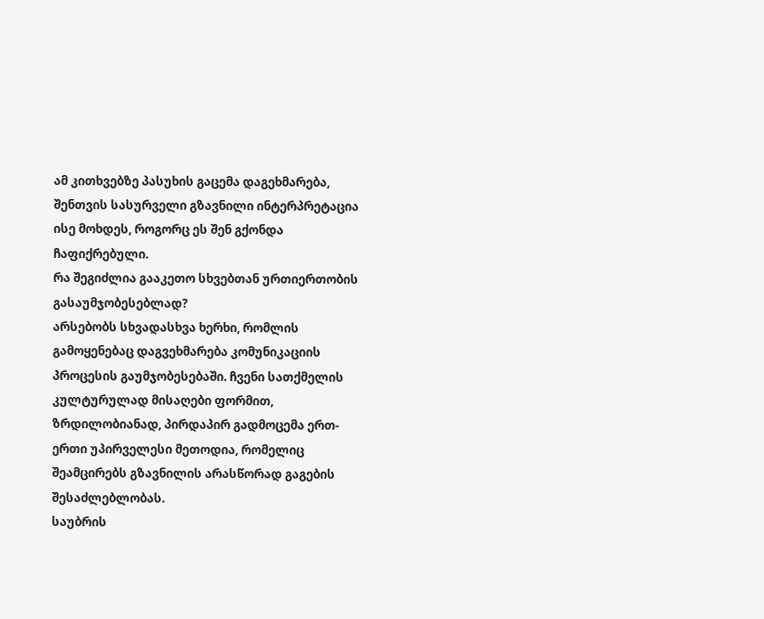ამ კითხვებზე პასუხის გაცემა დაგეხმარება, შენთვის სასურველი გზავნილი ინტერპრეტაცია ისე მოხდეს, როგორც ეს შენ გქონდა ჩაფიქრებული.
რა შეგიძლია გააკეთო სხვებთან ურთიერთობის გასაუმჯობესებლად?
არსებობს სხვადასხვა ხერხი, რომლის გამოყენებაც დაგვეხმარება კომუნიკაციის პროცესის გაუმჯობესებაში. ჩვენი სათქმელის კულტურულად მისაღები ფორმით, ზრდილობიანად, პირდაპირ გადმოცემა ერთ-ერთი უპირველესი მეთოდია, რომელიც შეამცირებს გზავნილის არასწორად გაგების შესაძლებლობას.
საუბრის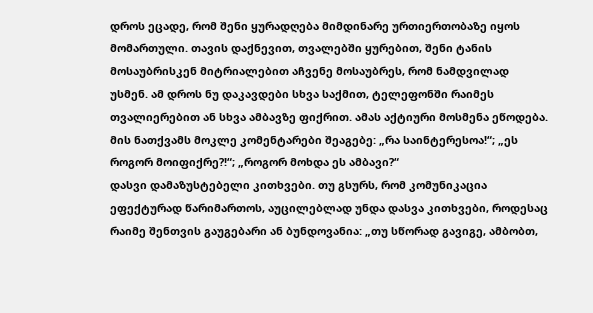დროს ეცადე, რომ შენი ყურადღება მიმდინარე ურთიერთობაზე იყოს მომართული. თავის დაქნევით, თვალებში ყურებით, შენი ტანის მოსაუბრისკენ მიტრიალებით აჩვენე მოსაუბრეს, რომ ნამდვილად უსმენ. ამ დროს ნუ დაკავდები სხვა საქმით, ტელეფონში რაიმეს თვალიერებით ან სხვა ამბავზე ფიქრით. ამას აქტიური მოსმენა ეწოდება. მის ნათქვამს მოკლე კომენტარები შეაგებე: „რა საინტერესოა!“; „ეს როგორ მოიფიქრე?!“; „როგორ მოხდა ეს ამბავი?“
დასვი დამაზუსტებელი კითხვები. თუ გსურს, რომ კომუნიკაცია ეფექტურად წარიმართოს, აუცილებლად უნდა დასვა კითხვები, როდესაც რაიმე შენთვის გაუგებარი ან ბუნდოვანია: „თუ სწორად გავიგე, ამბობთ,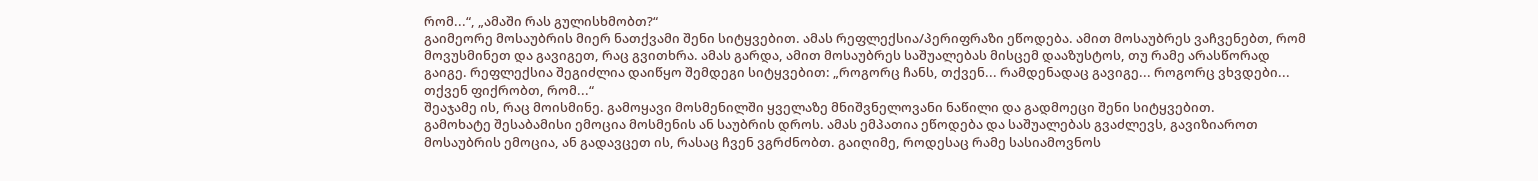რომ...“, „ამაში რას გულისხმობთ?“
გაიმეორე მოსაუბრის მიერ ნათქვამი შენი სიტყვებით. ამას რეფლექსია/პერიფრაზი ეწოდება. ამით მოსაუბრეს ვაჩვენებთ, რომ მოვუსმინეთ და გავიგეთ, რაც გვითხრა. ამას გარდა, ამით მოსაუბრეს საშუალებას მისცემ დააზუსტოს, თუ რამე არასწორად გაიგე. რეფლექსია შეგიძლია დაიწყო შემდეგი სიტყვებით: „როგორც ჩანს, თქვენ... რამდენადაც გავიგე... როგორც ვხვდები... თქვენ ფიქრობთ, რომ...“
შეაჯამე ის, რაც მოისმინე. გამოყავი მოსმენილში ყველაზე მნიშვნელოვანი ნაწილი და გადმოეცი შენი სიტყვებით.
გამოხატე შესაბამისი ემოცია მოსმენის ან საუბრის დროს. ამას ემპათია ეწოდება და საშუალებას გვაძლევს, გავიზიაროთ მოსაუბრის ემოცია, ან გადავცეთ ის, რასაც ჩვენ ვგრძნობთ. გაიღიმე, როდესაც რამე სასიამოვნოს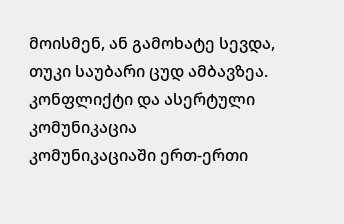მოისმენ, ან გამოხატე სევდა, თუკი საუბარი ცუდ ამბავზეა.
კონფლიქტი და ასერტული კომუნიკაცია
კომუნიკაციაში ერთ-ერთი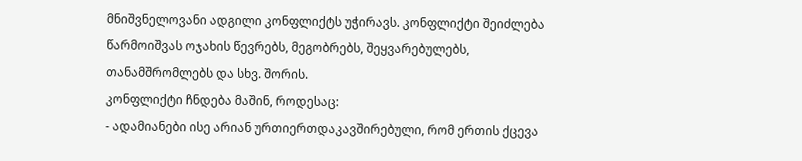მნიშვნელოვანი ადგილი კონფლიქტს უჭირავს. კონფლიქტი შეიძლება წარმოიშვას ოჯახის წევრებს, მეგობრებს, შეყვარებულებს, თანამშრომლებს და სხვ. შორის.
კონფლიქტი ჩნდება მაშინ, როდესაც:
- ადამიანები ისე არიან ურთიერთდაკავშირებული, რომ ერთის ქცევა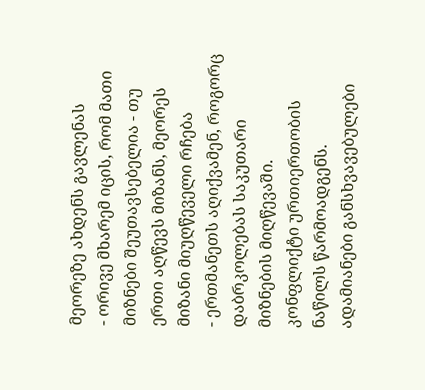მეორეზე ახდენს გავლენას
- ორივე მხარემ იცის, რომ მათი მიზნები შეუთავსებელია - თუ ერთი აღწევს მიზანს, მეორეს მიზანი მიუღწეველი რჩება
- ერთმანეთს აღიქვამენ, როგორც დაბრკოლებას საკუთარი მიზნების მიღწევაში.
კონფლიქტი ურთიერთობის ნაწილს წარმოადგენს. ადამიანები განსხვავებულები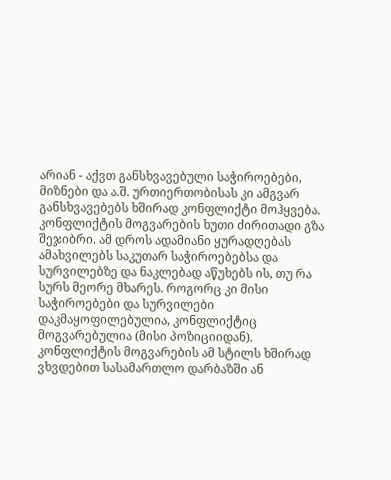არიან - აქვთ განსხვავებული საჭიროებები, მიზნები და ა.შ. ურთიერთობისას კი ამგვარ განსხვავებებს ხშირად კონფლიქტი მოჰყვება.
კონფლიქტის მოგვარების ხუთი ძირითადი გზა
შეჯიბრი. ამ დროს ადამიანი ყურადღებას ამახვილებს საკუთარ საჭიროებებსა და სურვილებზე და ნაკლებად აწუხებს ის, თუ რა სურს მეორე მხარეს. როგორც კი მისი საჭიროებები და სურვილები დაკმაყოფილებულია, კონფლიქტიც მოგვარებულია (მისი პოზიციიდან). კონფლიქტის მოგვარების ამ სტილს ხშირად ვხვდებით სასამართლო დარბაზში ან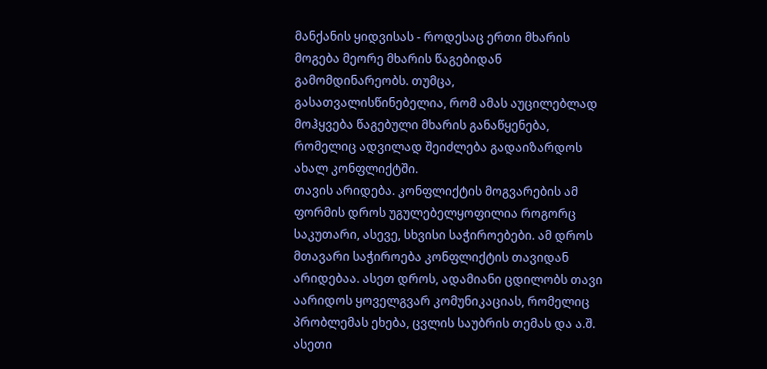მანქანის ყიდვისას - როდესაც ერთი მხარის მოგება მეორე მხარის წაგებიდან გამომდინარეობს. თუმცა, გასათვალისწინებელია, რომ ამას აუცილებლად მოჰყვება წაგებული მხარის განაწყენება, რომელიც ადვილად შეიძლება გადაიზარდოს ახალ კონფლიქტში.
თავის არიდება. კონფლიქტის მოგვარების ამ ფორმის დროს უგულებელყოფილია როგორც საკუთარი, ასევე, სხვისი საჭიროებები. ამ დროს მთავარი საჭიროება კონფლიქტის თავიდან არიდებაა. ასეთ დროს, ადამიანი ცდილობს თავი აარიდოს ყოველგვარ კომუნიკაციას, რომელიც პრობლემას ეხება, ცვლის საუბრის თემას და ა.შ. ასეთი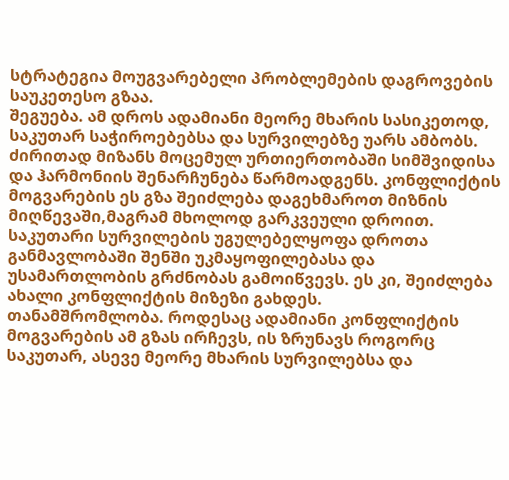სტრატეგია მოუგვარებელი პრობლემების დაგროვების საუკეთესო გზაა.
შეგუება. ამ დროს ადამიანი მეორე მხარის სასიკეთოდ, საკუთარ საჭიროებებსა და სურვილებზე უარს ამბობს. ძირითად მიზანს მოცემულ ურთიერთობაში სიმშვიდისა და ჰარმონიის შენარჩუნება წარმოადგენს. კონფლიქტის მოგვარების ეს გზა შეიძლება დაგეხმაროთ მიზნის მიღწევაში,მაგრამ მხოლოდ გარკვეული დროით. საკუთარი სურვილების უგულებელყოფა დროთა განმავლობაში შენში უკმაყოფილებასა და უსამართლობის გრძნობას გამოიწვევს. ეს კი, შეიძლება ახალი კონფლიქტის მიზეზი გახდეს.
თანამშრომლობა. როდესაც ადამიანი კონფლიქტის მოგვარების ამ გზას ირჩევს, ის ზრუნავს როგორც საკუთარ, ასევე მეორე მხარის სურვილებსა და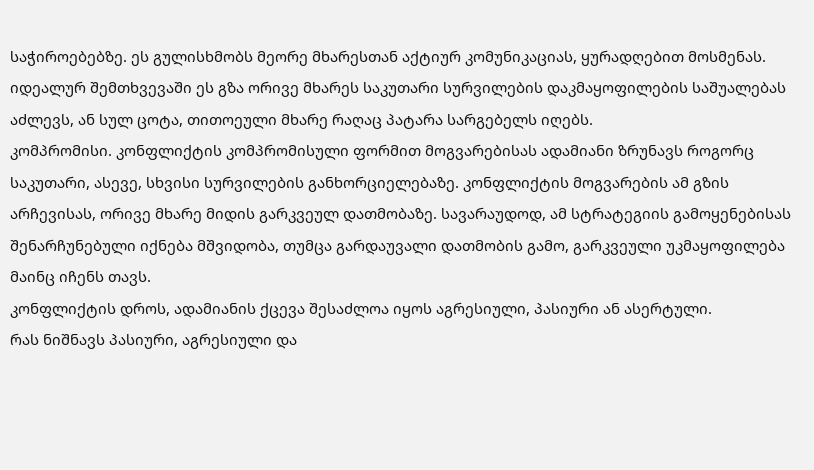საჭიროებებზე. ეს გულისხმობს მეორე მხარესთან აქტიურ კომუნიკაციას, ყურადღებით მოსმენას. იდეალურ შემთხვევაში ეს გზა ორივე მხარეს საკუთარი სურვილების დაკმაყოფილების საშუალებას აძლევს, ან სულ ცოტა, თითოეული მხარე რაღაც პატარა სარგებელს იღებს.
კომპრომისი. კონფლიქტის კომპრომისული ფორმით მოგვარებისას ადამიანი ზრუნავს როგორც საკუთარი, ასევე, სხვისი სურვილების განხორციელებაზე. კონფლიქტის მოგვარების ამ გზის არჩევისას, ორივე მხარე მიდის გარკვეულ დათმობაზე. სავარაუდოდ, ამ სტრატეგიის გამოყენებისას შენარჩუნებული იქნება მშვიდობა, თუმცა გარდაუვალი დათმობის გამო, გარკვეული უკმაყოფილება მაინც იჩენს თავს.
კონფლიქტის დროს, ადამიანის ქცევა შესაძლოა იყოს აგრესიული, პასიური ან ასერტული.
რას ნიშნავს პასიური, აგრესიული და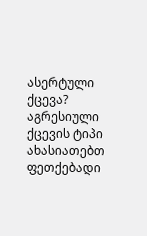ასერტული ქცევა?
აგრესიული ქცევის ტიპი ახასიათებთ ფეთქებადი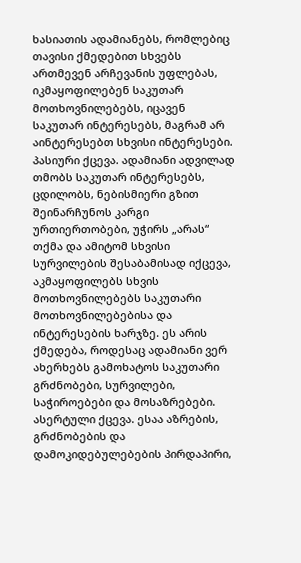ხასიათის ადამიანებს, რომლებიც თავისი ქმედებით სხვებს ართმევენ არჩევანის უფლებას, იკმაყოფილებენ საკუთარ მოთხოვნილებებს, იცავენ საკუთარ ინტერესებს, მაგრამ არ აინტერესებთ სხვისი ინტერესები.
პასიური ქცევა. ადამიანი ადვილად თმობს საკუთარ ინტერესებს, ცდილობს, ნებისმიერი გზით შეინარჩუნოს კარგი ურთიერთობები, უჭირს „არას“ თქმა და ამიტომ სხვისი სურვილების შესაბამისად იქცევა, აკმაყოფილებს სხვის მოთხოვნილებებს საკუთარი მოთხოვნილებებისა და ინტერესების ხარჯზე. ეს არის ქმედება, როდესაც ადამიანი ვერ ახერხებს გამოხატოს საკუთარი გრძნობები, სურვილები, საჭიროებები და მოსაზრებები.
ასერტული ქცევა. ესაა აზრების, გრძნობების და დამოკიდებულებების პირდაპირი,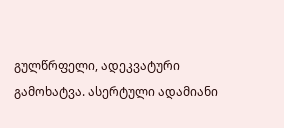გულწრფელი, ადეკვატური გამოხატვა. ასერტული ადამიანი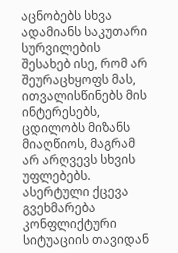აცნობებს სხვა ადამიანს საკუთარი სურვილების შესახებ ისე, რომ არ შეურაცხყოფს მას, ითვალისწინებს მის ინტერესებს, ცდილობს მიზანს მიაღწიოს, მაგრამ არ არღვევს სხვის უფლებებს.
ასერტული ქცევა გვეხმარება კონფლიქტური სიტუაციის თავიდან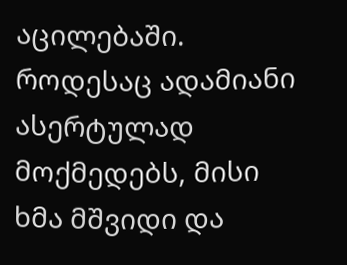აცილებაში.
როდესაც ადამიანი ასერტულად მოქმედებს, მისი ხმა მშვიდი და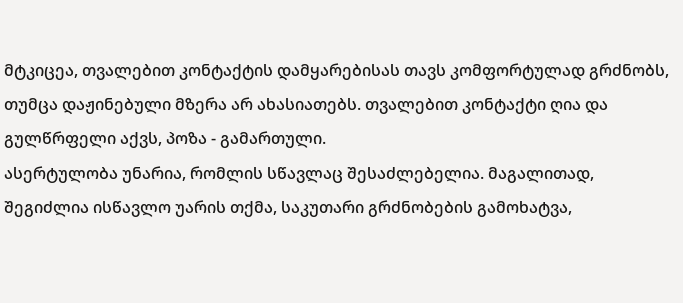მტკიცეა, თვალებით კონტაქტის დამყარებისას თავს კომფორტულად გრძნობს, თუმცა დაჟინებული მზერა არ ახასიათებს. თვალებით კონტაქტი ღია და გულწრფელი აქვს, პოზა - გამართული.
ასერტულობა უნარია, რომლის სწავლაც შესაძლებელია. მაგალითად, შეგიძლია ისწავლო უარის თქმა, საკუთარი გრძნობების გამოხატვა,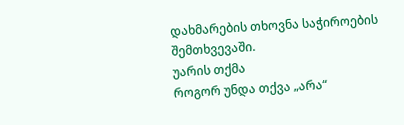დახმარების თხოვნა საჭიროების შემთხვევაში.
უარის თქმა
როგორ უნდა თქვა „არა“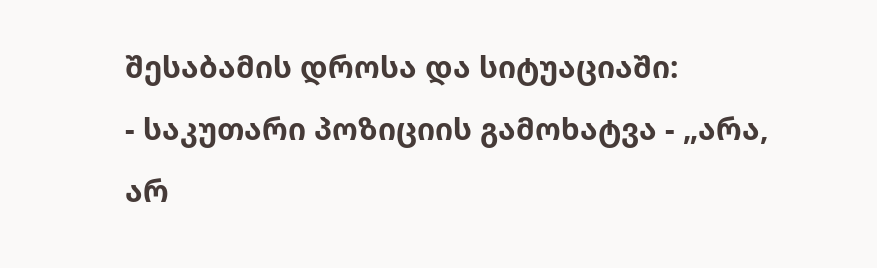შესაბამის დროსა და სიტუაციაში:
- საკუთარი პოზიციის გამოხატვა - „არა, არ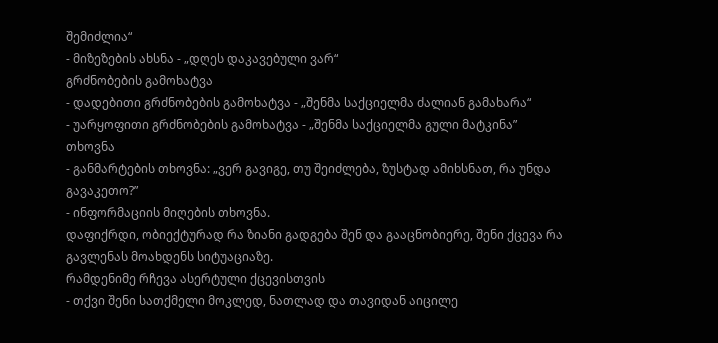შემიძლია“
- მიზეზების ახსნა - „დღეს დაკავებული ვარ“
გრძნობების გამოხატვა
- დადებითი გრძნობების გამოხატვა - „შენმა საქციელმა ძალიან გამახარა“
- უარყოფითი გრძნობების გამოხატვა - „შენმა საქციელმა გული მატკინა”
თხოვნა
- განმარტების თხოვნა: „ვერ გავიგე, თუ შეიძლება, ზუსტად ამიხსნათ, რა უნდა გავაკეთო?”
- ინფორმაციის მიღების თხოვნა.
დაფიქრდი, ობიექტურად რა ზიანი გადგება შენ და გააცნობიერე, შენი ქცევა რა გავლენას მოახდენს სიტუაციაზე.
რამდენიმე რჩევა ასერტული ქცევისთვის
- თქვი შენი სათქმელი მოკლედ, ნათლად და თავიდან აიცილე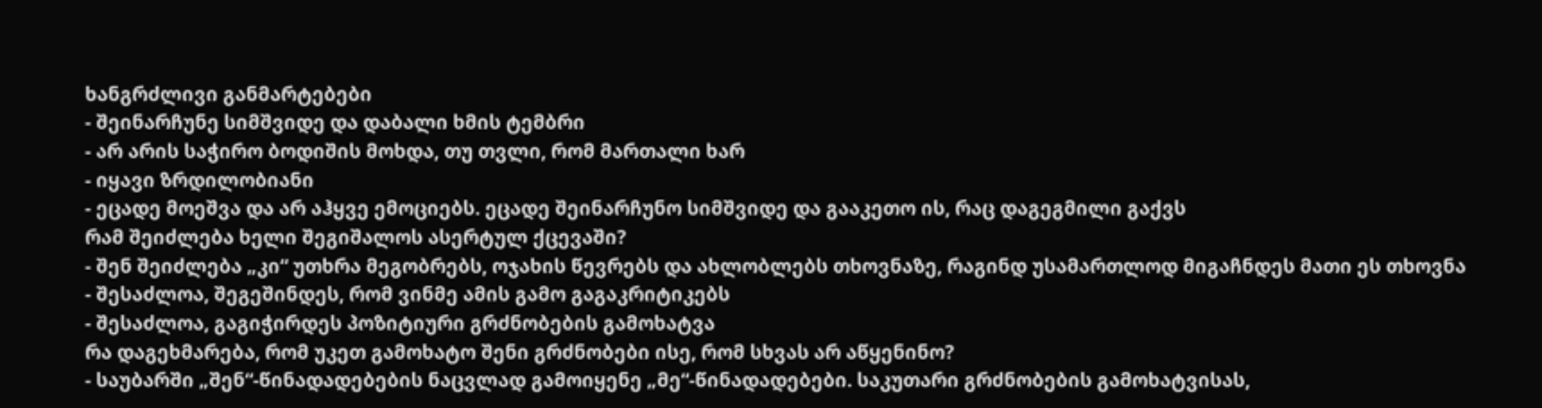ხანგრძლივი განმარტებები
- შეინარჩუნე სიმშვიდე და დაბალი ხმის ტემბრი
- არ არის საჭირო ბოდიშის მოხდა, თუ თვლი, რომ მართალი ხარ
- იყავი ზრდილობიანი
- ეცადე მოეშვა და არ აჰყვე ემოციებს. ეცადე შეინარჩუნო სიმშვიდე და გააკეთო ის, რაც დაგეგმილი გაქვს
რამ შეიძლება ხელი შეგიშალოს ასერტულ ქცევაში?
- შენ შეიძლება „კი“ უთხრა მეგობრებს, ოჯახის წევრებს და ახლობლებს თხოვნაზე, რაგინდ უსამართლოდ მიგაჩნდეს მათი ეს თხოვნა
- შესაძლოა, შეგეშინდეს, რომ ვინმე ამის გამო გაგაკრიტიკებს
- შესაძლოა, გაგიჭირდეს პოზიტიური გრძნობების გამოხატვა
რა დაგეხმარება, რომ უკეთ გამოხატო შენი გრძნობები ისე, რომ სხვას არ აწყენინო?
- საუბარში „შენ“-წინადადებების ნაცვლად გამოიყენე „მე“-წინადადებები. საკუთარი გრძნობების გამოხატვისას,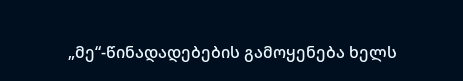„მე“-წინადადებების გამოყენება ხელს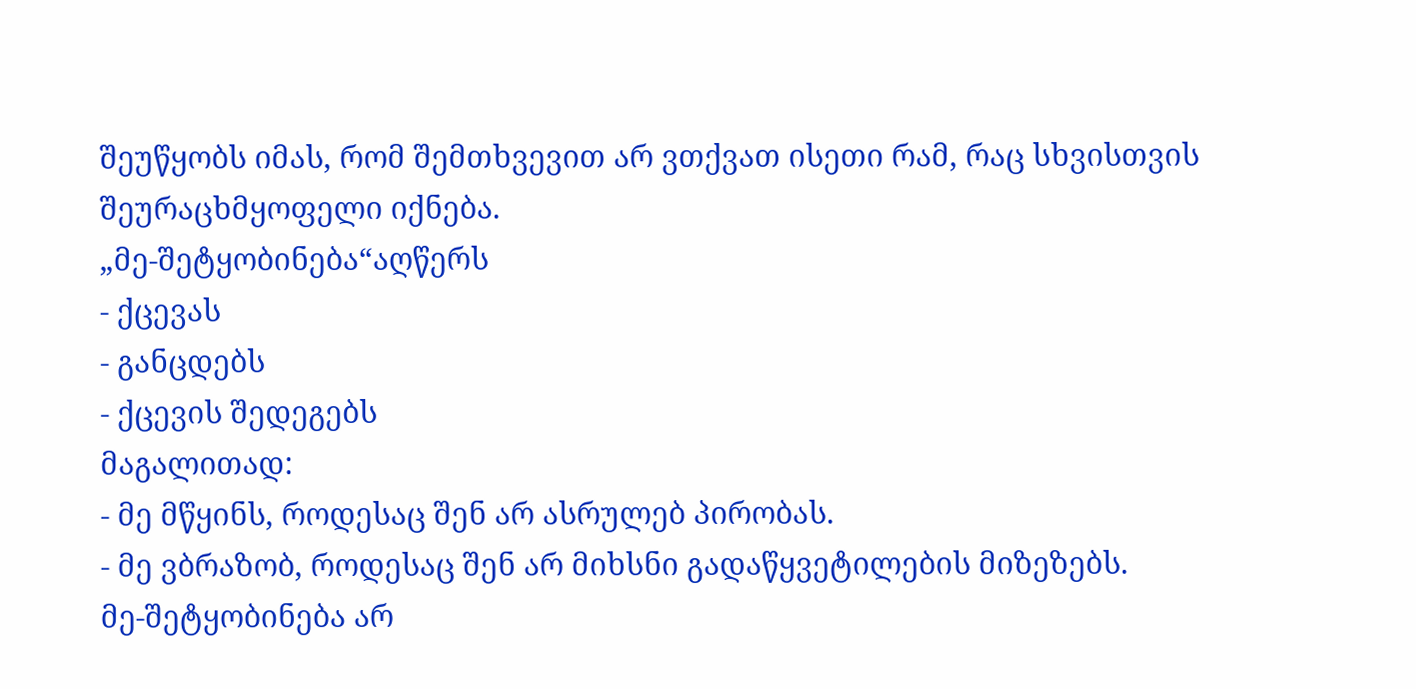შეუწყობს იმას, რომ შემთხვევით არ ვთქვათ ისეთი რამ, რაც სხვისთვის შეურაცხმყოფელი იქნება.
„მე-შეტყობინება“აღწერს
- ქცევას
- განცდებს
- ქცევის შედეგებს
მაგალითად:
- მე მწყინს, როდესაც შენ არ ასრულებ პირობას.
- მე ვბრაზობ, როდესაც შენ არ მიხსნი გადაწყვეტილების მიზეზებს.
მე-შეტყობინება არ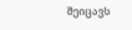შეიცავს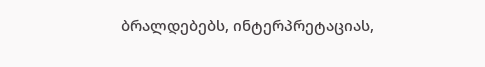ბრალდებებს, ინტერპრეტაციას,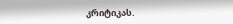კრიტიკას.